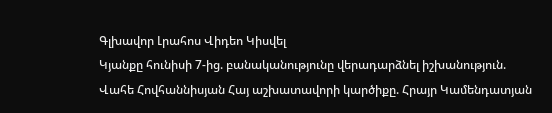Գլխավոր Լրահոս Վիդեո Կիսվել
Կյանքը հունիսի 7-ից. բանականությունը վերադարձնել իշխանություն. Վահե Հովհաննիսյան Հայ աշխատավորի կարծիքը. Հրայր Կամենդատյան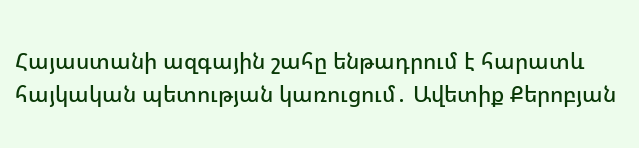Հայաստանի ազգային շահը ենթադրում է հարատև հայկական պետության կառուցում․ Ավետիք Քերոբյան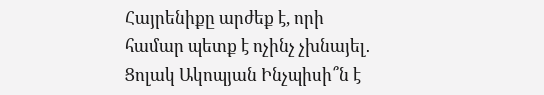Հայրենիքը արժեք է, որի համար պետք է ոչինչ չխնայել․ Ցոլակ Ակոպյան Ինչպիսի՞ն է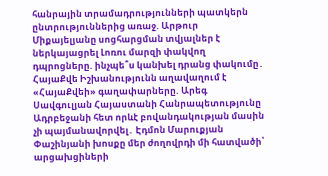հանրային տրամադրությունների պատկերն ընտրություններից առաջ. Արթուր Միքայելյանը սոցհարցման տվյալներ է ներկայացրել Լոռու մարզի փակվող դպրոցները. ինչպե՞ս կանխել դրանց փակումը․ ՀայաՔվե Իշխանությունն աղավաղում է «ՀայաՔվեի» գաղափարները. Արեգ Սավգուլյան Հայաստանի Հանրապետությունը Ադրբեջանի հետ որևէ բովանդակության մասին չի պայմանավորվել․ Էդմոն Մարուքյան Փաշինյանի խոսքը մեր ժողովրդի մի հատվածի՝ արցախցիների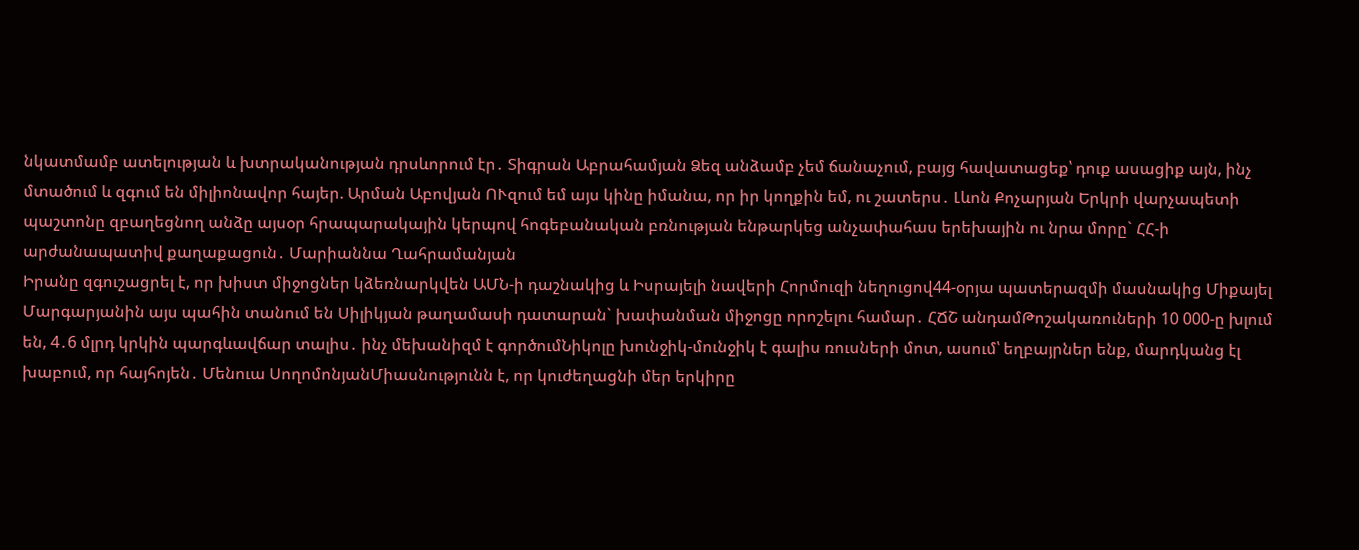նկատմամբ ատելության և խտրականության դրսևորում էր․ Տիգրան Աբրահամյան Ձեզ անձամբ չեմ ճանաչում, բայց հավատացեք՝ դուք ասացիք այն, ինչ մտածում և զգում են միլիոնավոր հայեր. Արման Աբովյան ՈՒզում եմ այս կինը իմանա, որ իր կողքին եմ, ու շատերս․ Լևոն Քոչարյան Երկրի վարչապետի պաշտոնը զբաղեցնող անձը այսօր հրապարակային կերպով հոգեբանական բռնության ենթարկեց անչափահաս երեխային ու նրա մորը` ՀՀ-ի արժանապատիվ քաղաքացուն․ Մարիաննա Ղահրամանյան
Իրանը զգուշացրել է, որ խիստ միջոցներ կձեռնարկվեն ԱՄՆ-ի դաշնակից և Իսրայելի նավերի Հորմուզի նեղուցով44-օրյա պատերազմի մասնակից Միքայել Մարգարյանին այս պահին տանում են Սիլիկյան թաղամասի դատարան` խափանման միջոցը որոշելու համար․ ՀՃՇ անդամԹոշակառուների 10 000-ը խլում են, 4․6 մլրդ կրկին պարգևավճար տալիս․ ինչ մեխանիզմ է գործումՆիկոլը խունջիկ-մունջիկ է գալիս ռուսների մոտ, ասում՝ եղբայրներ ենք, մարդկանց էլ խաբում, որ հայհոյեն․ Մենուա ՍողոմոնյանՄիասնությունն է, որ կուժեղացնի մեր երկիրը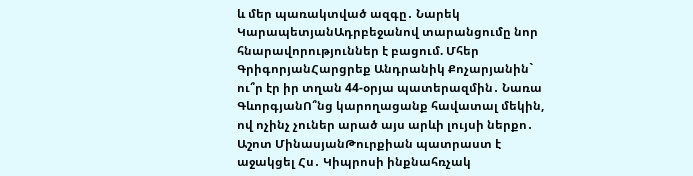և մեր պառակտված ազգը․ Նարեկ ԿարապետյանԱդրբեջանով տարանցումը նոր հնարավորություններ է բացում. Մհեր ԳրիգորյանՀարցրեք Անդրանիկ Քոչարյանին` ու՞ր էր իր տղան 44-օրյա պատերազմին․ Նառա ԳևորգյանՈ՞նց կարողացանք հավատալ մեկին, ով ոչինչ չուներ արած այս արևի լույսի ներքո․ Աշոտ ՄինասյանԹուրքիան պատրաստ է աջակցել Հս․ Կիպրոսի ինքնահռչակ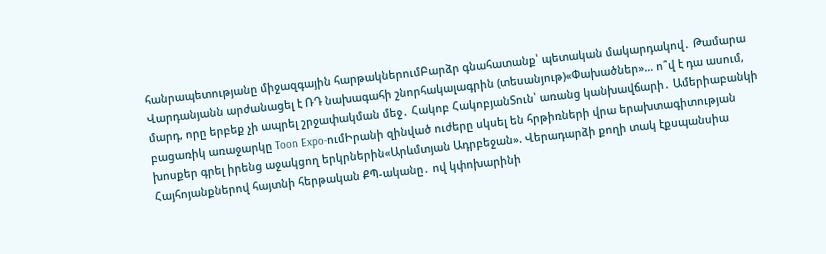հանրապետությանը միջազգային հարթակներումԲարձր գնահատանք՝ պետական մակարդակով․ Թամարա Վարդանյանն արժանացել է ՌԴ նախագահի շնորհակալագրին (տեսանյութ)«Փախածներ»… ո՞վ է դա ասում, մարդ, որը երբեք չի ապրել շրջափակման մեջ․ Հակոբ ՀակոբյանՏուն՝ առանց կանխավճարի․ Ամերիաբանկի բացառիկ առաջարկը Toon Expo-ումԻրանի զինված ուժերը սկսել են հրթիռների վրա երախտագիտության խոսքեր գրել իրենց աջակցող երկրներին«Արևմտյան Ադրբեջան». Վերադարձի քողի տակ էքսպանսիա Հայհոյանքներով հայտնի հերթական ՔՊ-ականը․ ով կփոխարինի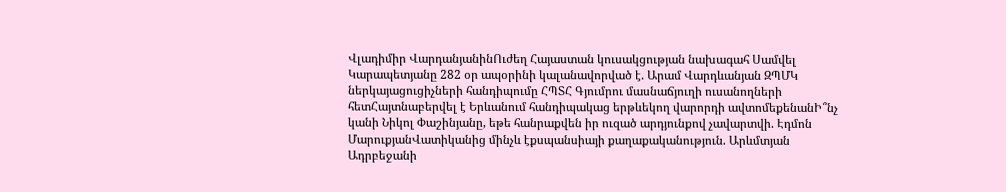Վլադիմիր ՎարդանյանինՈւժեղ Հայաստան կուսակցության նախագահ Սամվել Կարապետյանը 282 օր ապօրինի կալանավորված է. Արամ Վարդևանյան ԶՊՄԿ ներկայացուցիչների հանդիպումը ՀՊՏՀ Գյումրու մասնաճյուղի ուսանողների հետՀայտնաբերվել է Երևանում հանդիպակաց երթևեկող վարորդի ավտոմեքենանԻ՞նչ կանի Նիկոլ Փաշինյանը, եթե հանրաքվեն իր ուզած արդյունքով չավարտվի. Էդմոն ՄարուքյանՎատիկանից մինչև էքսպանսիայի քաղաքականություն. Արևմտյան Ադրբեջանի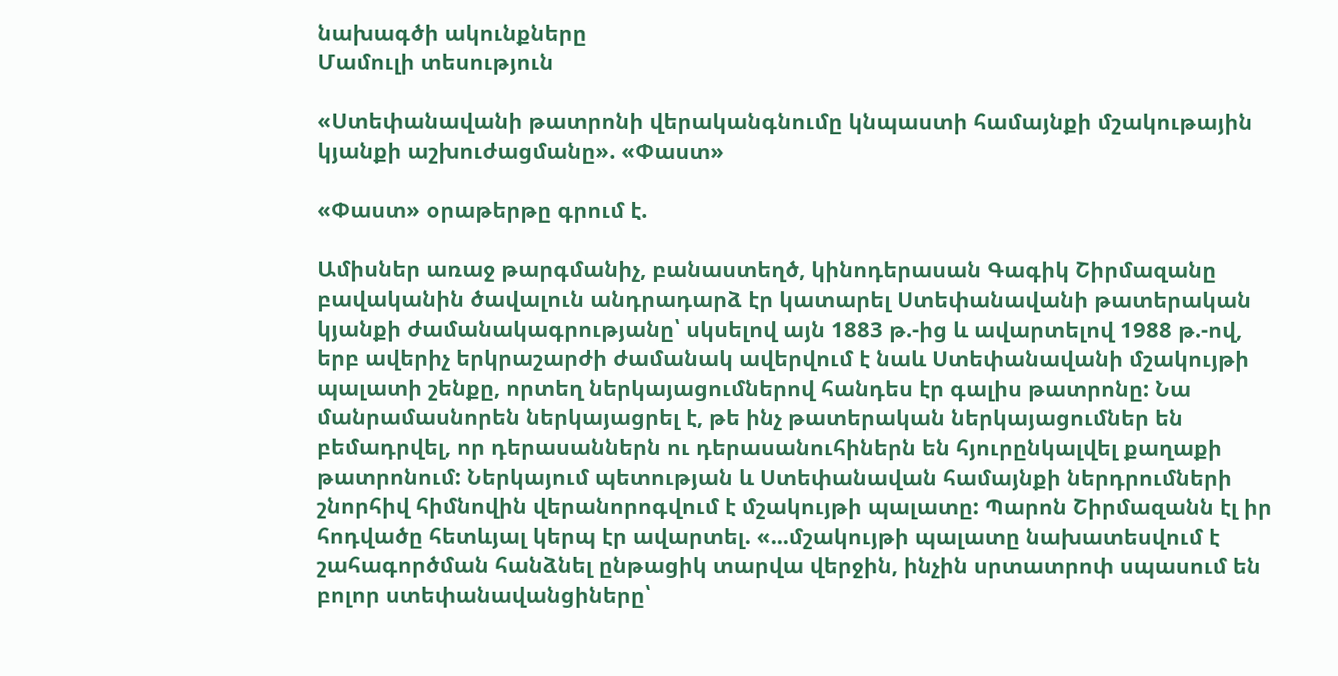նախագծի ակունքները
Մամուլի տեսություն

«Ստեփանավանի թատրոնի վերականգնումը կնպաստի համայնքի մշակութային կյանքի աշխուժացմանը». «Փաստ»

«Փաստ» օրաթերթը գրում է.

Ամիսներ առաջ թարգմանիչ, բանաստեղծ, կինոդերասան Գագիկ Շիրմազանը բավականին ծավալուն անդրադարձ էր կատարել Ստեփանավանի թատերական կյանքի ժամանակագրությանը՝ սկսելով այն 1883 թ.-ից և ավարտելով 1988 թ.-ով, երբ ավերիչ երկրաշարժի ժամանակ ավերվում է նաև Ստեփանավանի մշակույթի պալատի շենքը, որտեղ ներկայացումներով հանդես էր գալիս թատրոնը: Նա մանրամասնորեն ներկայացրել է, թե ինչ թատերական ներկայացումներ են բեմադրվել, որ դերասաններն ու դերասանուհիներն են հյուրընկալվել քաղաքի թատրոնում: Ներկայում պետության և Ստեփանավան համայնքի ներդրումների շնորհիվ հիմնովին վերանորոգվում է մշակույթի պալատը: Պարոն Շիրմազանն էլ իր հոդվածը հետևյալ կերպ էր ավարտել. «...մշակույթի պալատը նախատեսվում է շահագործման հանձնել ընթացիկ տարվա վերջին, ինչին սրտատրոփ սպասում են բոլոր ստեփանավանցիները՝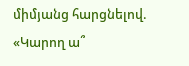միմյանց հարցնելով. «Կարող ա՞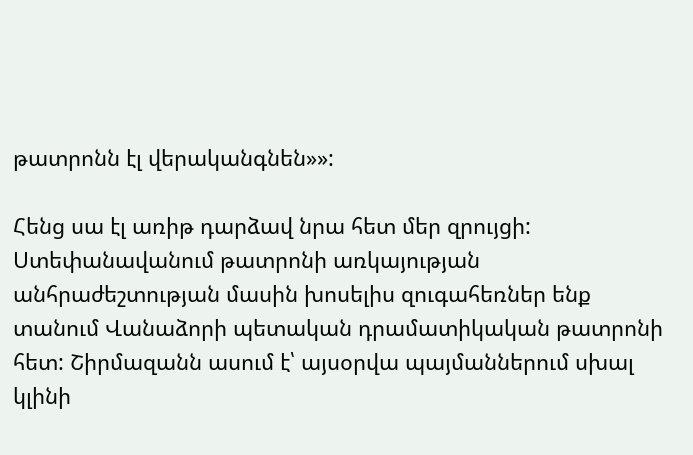թատրոնն էլ վերականգնեն»»:

Հենց սա էլ առիթ դարձավ նրա հետ մեր զրույցի: Ստեփանավանում թատրոնի առկայության անհրաժեշտության մասին խոսելիս զուգահեռներ ենք տանում Վանաձորի պետական դրամատիկական թատրոնի հետ: Շիրմազանն ասում է՝ այսօրվա պայմաններում սխալ կլինի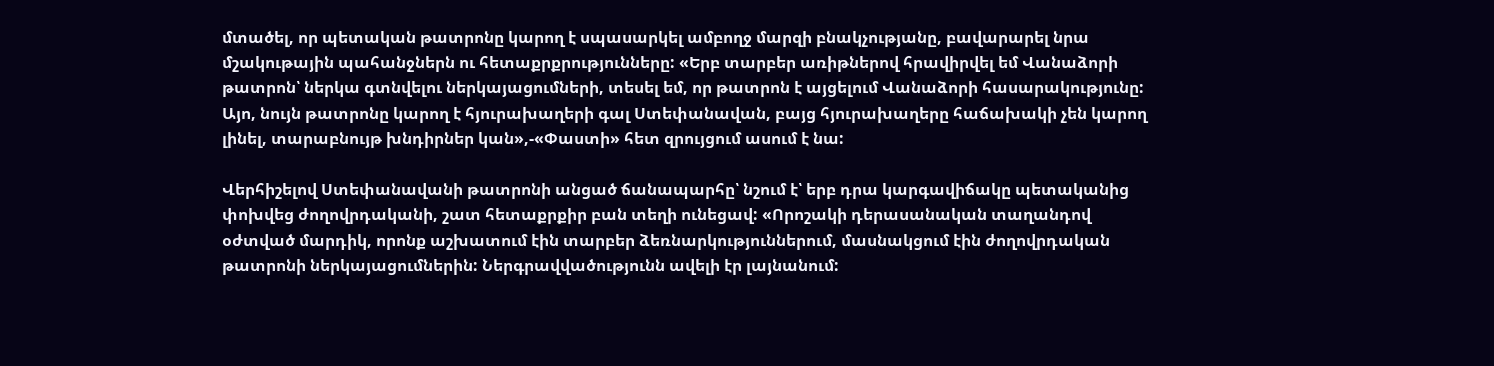մտածել, որ պետական թատրոնը կարող է սպասարկել ամբողջ մարզի բնակչությանը, բավարարել նրա մշակութային պահանջներն ու հետաքրքրությունները: «Երբ տարբեր առիթներով հրավիրվել եմ Վանաձորի թատրոն՝ ներկա գտնվելու ներկայացումների, տեսել եմ, որ թատրոն է այցելում Վանաձորի հասարակությունը: Այո, նույն թատրոնը կարող է հյուրախաղերի գալ Ստեփանավան, բայց հյուրախաղերը հաճախակի չեն կարող լինել, տարաբնույթ խնդիրներ կան»,-«Փաստի» հետ զրույցում ասում է նա:

Վերհիշելով Ստեփանավանի թատրոնի անցած ճանապարհը՝ նշում է՝ երբ դրա կարգավիճակը պետականից փոխվեց ժողովրդականի, շատ հետաքրքիր բան տեղի ունեցավ: «Որոշակի դերասանական տաղանդով օժտված մարդիկ, որոնք աշխատում էին տարբեր ձեռնարկություններում, մասնակցում էին ժողովրդական թատրոնի ներկայացումներին: Ներգրավվածությունն ավելի էր լայնանում: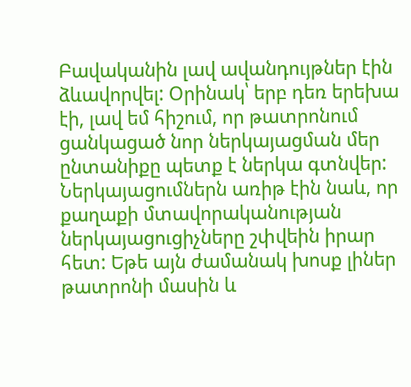Բավականին լավ ավանդույթներ էին ձևավորվել: Օրինակ՝ երբ դեռ երեխա էի, լավ եմ հիշում, որ թատրոնում ցանկացած նոր ներկայացման մեր ընտանիքը պետք է ներկա գտնվեր: Ներկայացումներն առիթ էին նաև, որ քաղաքի մտավորականության ներկայացուցիչները շփվեին իրար հետ: Եթե այն ժամանակ խոսք լիներ թատրոնի մասին և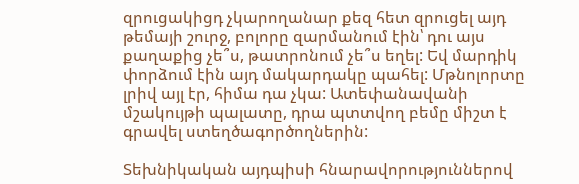զրուցակիցդ չկարողանար քեզ հետ զրուցել այդ թեմայի շուրջ, բոլորը զարմանում էին՝ դու այս քաղաքից չե՞ս, թատրոնում չե՞ս եղել: Եվ մարդիկ փորձում էին այդ մակարդակը պահել: Մթնոլորտը լրիվ այլ էր, հիմա դա չկա: Ատեփանավանի մշակույթի պալատը, դրա պտտվող բեմը միշտ է գրավել ստեղծագործողներին:

Տեխնիկական այդպիսի հնարավորություններով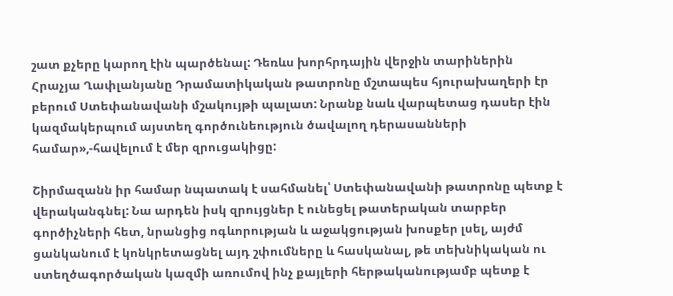շատ քչերը կարող էին պարծենալ: Դեռևս խորհրդային վերջին տարիներին Հրաչյա Ղափլանյանը Դրամատիկական թատրոնը մշտապես հյուրախաղերի էր բերում Ստեփանավանի մշակույթի պալատ: Նրանք նաև վարպետաց դասեր էին կազմակերպում այստեղ գործունեություն ծավալող դերասանների համար»,-հավելում է մեր զրուցակիցը:

Շիրմազանն իր համար նպատակ է սահմանել՝ Ստեփանավանի թատրոնը պետք է վերականգնել: Նա արդեն իսկ զրույցներ է ունեցել թատերական տարբեր գործիչների հետ, նրանցից ոգևորության և աջակցության խոսքեր լսել, այժմ ցանկանում է կոնկրետացնել այդ շփումները և հասկանալ, թե տեխնիկական ու ստեղծագործական կազմի առումով ինչ քայլերի հերթականությամբ պետք է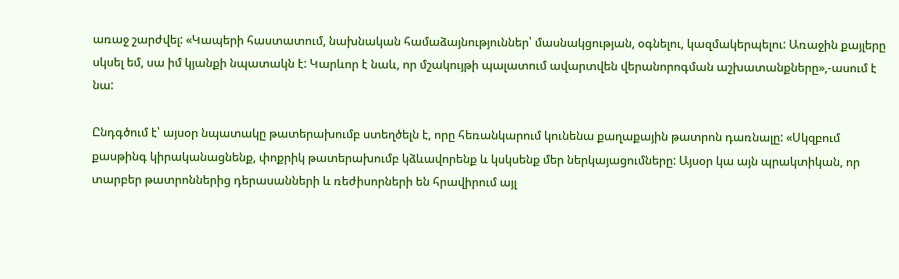առաջ շարժվել: «Կապերի հաստատում, նախնական համաձայնություններ՝ մասնակցության, օգնելու, կազմակերպելու: Առաջին քայլերը սկսել եմ, սա իմ կյանքի նպատակն է: Կարևոր է նաև, որ մշակույթի պալատում ավարտվեն վերանորոգման աշխատանքները»,-ասում է նա:

Ընդգծում է՝ այսօր նպատակը թատերախումբ ստեղծելն է, որը հեռանկարում կունենա քաղաքային թատրոն դառնալը: «Սկզբում քասթինգ կիրականացնենք, փոքրիկ թատերախումբ կձևավորենք և կսկսենք մեր ներկայացումները: Այսօր կա այն պրակտիկան, որ տարբեր թատրոններից դերասանների և ռեժիսորների են հրավիրում այլ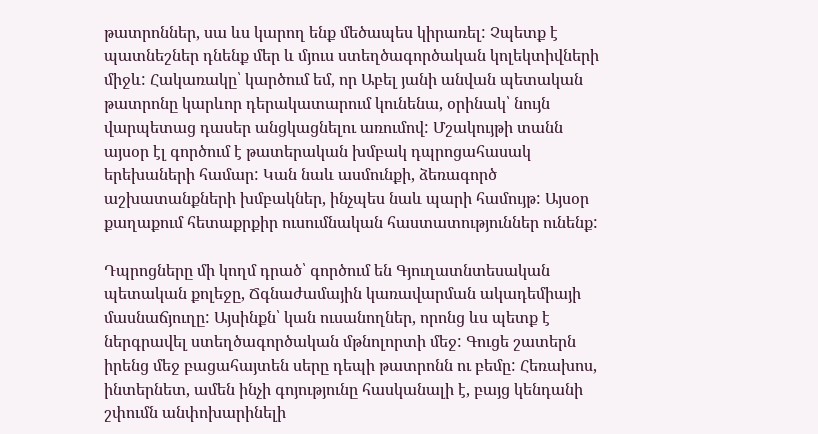թատրոններ, սա ևս կարող ենք մեծապես կիրառել: Չպետք է պատնեշներ դնենք մեր և մյուս ստեղծագործական կոլեկտիվների միջև: Հակառակը՝ կարծում եմ, որ Աբել յանի անվան պետական թատրոնը կարևոր դերակատարում կունենա, օրինակ՝ նույն վարպետաց դասեր անցկացնելու առումով: Մշակույթի տանն այսօր էլ գործում է թատերական խմբակ դպրոցահասակ երեխաների համար: Կան նաև ասմունքի, ձեռագործ աշխատանքների խմբակներ, ինչպես նաև պարի համույթ: Այսօր քաղաքում հետաքրքիր ուսումնական հաստատություններ ունենք:

Դպրոցները մի կողմ դրած՝ գործում են Գյուղատնտեսական պետական քոլեջը, Ճգնաժամային կառավարման ակադեմիայի մասնաճյուղը: Այսինքն՝ կան ուսանողներ, որոնց ևս պետք է ներգրավել ստեղծագործական մթնոլորտի մեջ: Գուցե շատերն իրենց մեջ բացահայտեն սերը դեպի թատրոնն ու բեմը: Հեռախոս, ինտերնետ, ամեն ինչի գոյությունը հասկանալի է, բայց կենդանի շփումն անփոխարինելի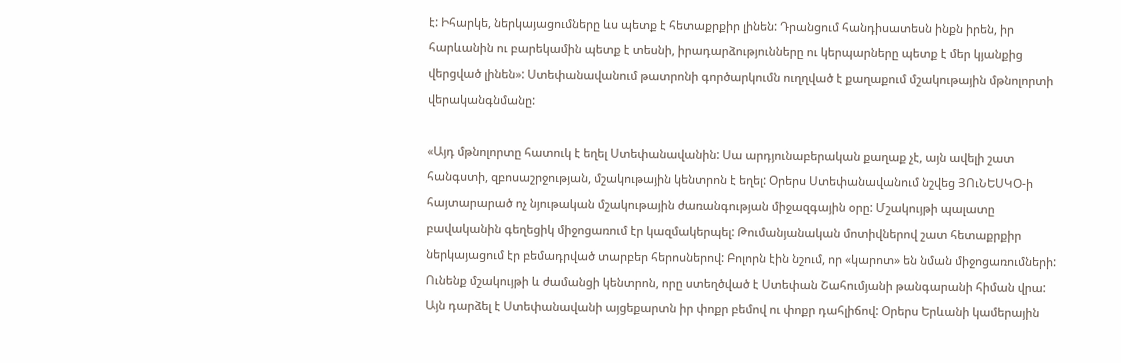է: Իհարկե, ներկայացումները ևս պետք է հետաքրքիր լինեն: Դրանցում հանդիսատեսն ինքն իրեն, իր հարևանին ու բարեկամին պետք է տեսնի, իրադարձությունները ու կերպարները պետք է մեր կյանքից վերցված լինեն»: Ստեփանավանում թատրոնի գործարկումն ուղղված է քաղաքում մշակութային մթնոլորտի վերականգնմանը:

«Այդ մթնոլորտը հատուկ է եղել Ստեփանավանին: Սա արդյունաբերական քաղաք չէ, այն ավելի շատ հանգստի, զբոսաշրջության, մշակութային կենտրոն է եղել: Օրերս Ստեփանավանում նշվեց ՅՈւՆԵՍԿՕ-ի հայտարարած ոչ նյութական մշակութային ժառանգության միջազգային օրը: Մշակույթի պալատը բավականին գեղեցիկ միջոցառում էր կազմակերպել: Թումանյանական մոտիվներով շատ հետաքրքիր ներկայացում էր բեմադրված տարբեր հերոսներով: Բոլորն էին նշում, որ «կարոտ» են նման միջոցառումների: Ունենք մշակույթի և ժամանցի կենտրոն, որը ստեղծված է Ստեփան Շահումյանի թանգարանի հիման վրա: Այն դարձել է Ստեփանավանի այցեքարտն իր փոքր բեմով ու փոքր դահլիճով: Օրերս Երևանի կամերային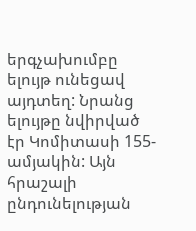երգչախումբը ելույթ ունեցավ այդտեղ: Նրանց ելույթը նվիրված էր Կոմիտասի 155-ամյակին: Այն հրաշալի ընդունելության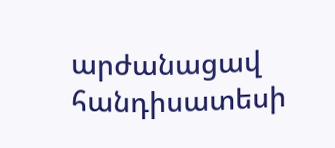արժանացավ հանդիսատեսի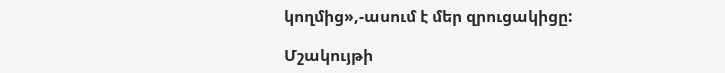կողմից»,-ասում է մեր զրուցակիցը:

Մշակույթի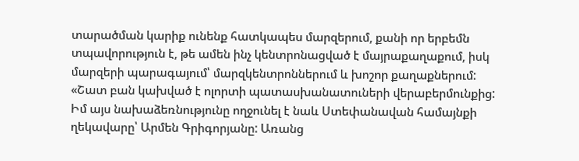տարածման կարիք ունենք հատկապես մարզերում, քանի որ երբեմն տպավորություն է, թե ամեն ինչ կենտրոնացված է մայրաքաղաքում, իսկ մարզերի պարագայում՝ մարզկենտրոններում և խոշոր քաղաքներում: «Շատ բան կախված է ոլորտի պատասխանատուների վերաբերմունքից: Իմ այս նախաձեռնությունը ողջունել է նաև Ստեփանավան համայնքի ղեկավարը՝ Արմեն Գրիգորյանը: Առանց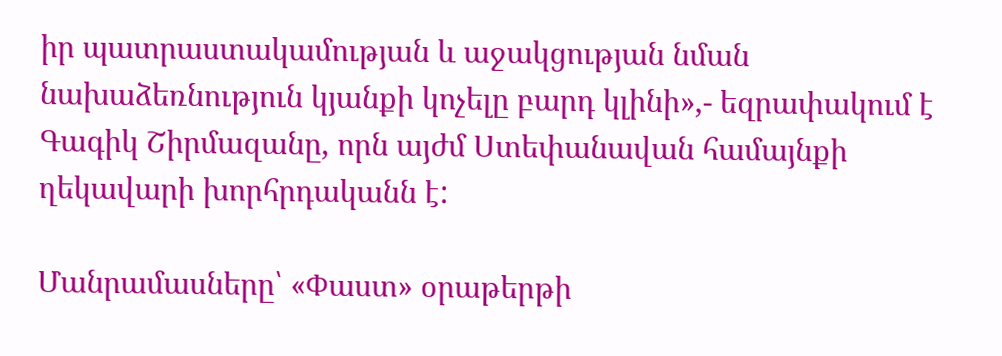իր պատրաստակամության և աջակցության նման նախաձեռնություն կյանքի կոչելը բարդ կլինի»,- եզրափակում է Գագիկ Շիրմազանը, որն այժմ Ստեփանավան համայնքի ղեկավարի խորհրդականն է:

Մանրամասները՝ «Փաստ» օրաթերթի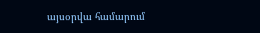այսօրվա համարում